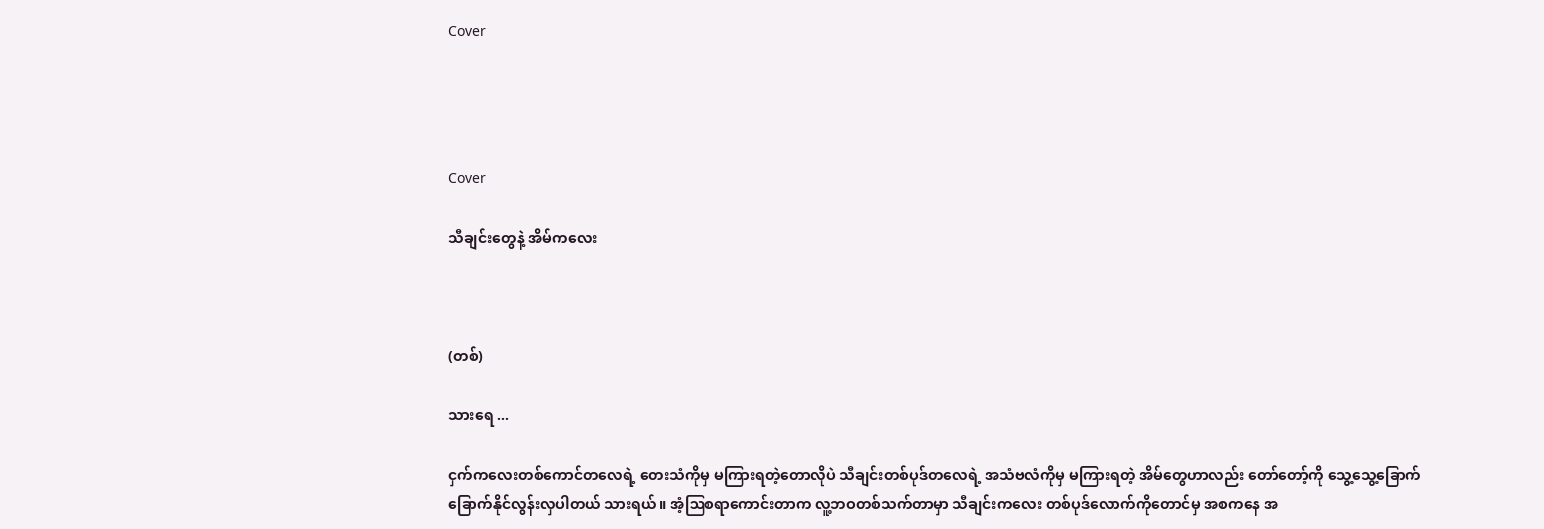Cover




Cover

သီချင်းတွေနဲ့ အိမ်ကလေး



(တစ်)

သားရေ ...

ငှက်ကလေးတစ်ကောင်တလေရဲ့ တေးသံကိုမှ မကြားရတဲ့တောလိုပဲ သီချင်းတစ်ပုဒ်တလေရဲ့ အသံဗလံကိုမှ မကြားရတဲ့ အိမ်တွေဟာလည်း တော်တော့်ကို သွေ့သွေ့ခြောက်ခြောက်နိုင်လွန်းလှပါတယ် သားရယ်။ အံ့ဩစရာကောင်းတာက လူ့ဘဝတစ်သက်တာမှာ သီချင်းကလေး တစ်ပုဒ်လောက်ကိုတောင်မှ အစကနေ အ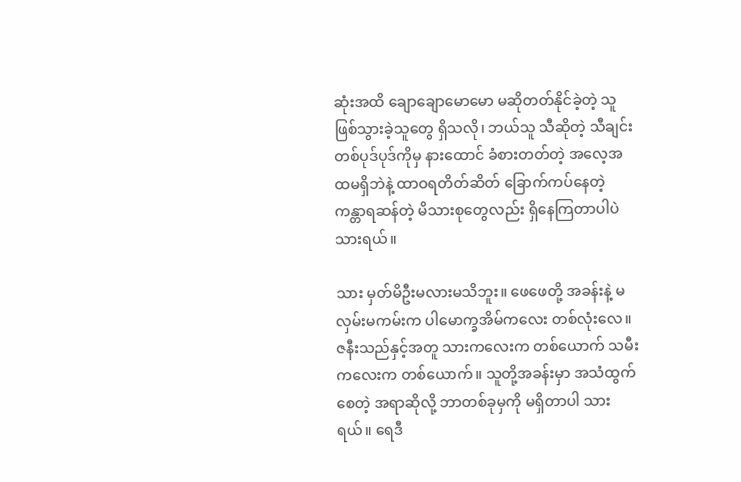ဆုံးအထိ ချောချောမောမော မဆိုတတ်နိုင်ခဲ့တဲ့ သူဖြစ်သွားခဲ့သူတွေ ရှိသလို၊ ဘယ်သူ သီဆိုတဲ့ သီချင်းတစ်ပုဒ်ပုဒ်ကိုမှ နားထောင် ခံစားတတ်တဲ့ အလေ့အထမရှိဘဲနဲ့ ထာဝရတိတ်ဆိတ် ခြောက်ကပ်နေတဲ့ ကန္တာရဆန်တဲ့ မိသားစုတွေလည်း ရှိနေကြတာပါပဲ သားရယ်။

သား မှတ်မိဦးမလားမသိဘူး။ ဖေဖေတို့ အခန်းနဲ့ မလှမ်းမကမ်းက ပါမောက္ခအိမ်ကလေး တစ်လုံးလေ။ ဇနီးသည်နှင့်အတူ သားကလေးက တစ်ယောက် သမီးကလေးက တစ်ယောက်။ သူတို့အခန်းမှာ အသံထွက်စေတဲ့ အရာဆိုလို့ ဘာတစ်ခုမှကို မရှိတာပါ သားရယ်။ ရေဒီ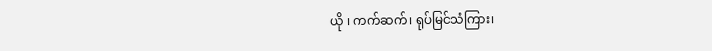ယို ၊ ကက်ဆက်၊ ရုပ်မြင်သံကြား၊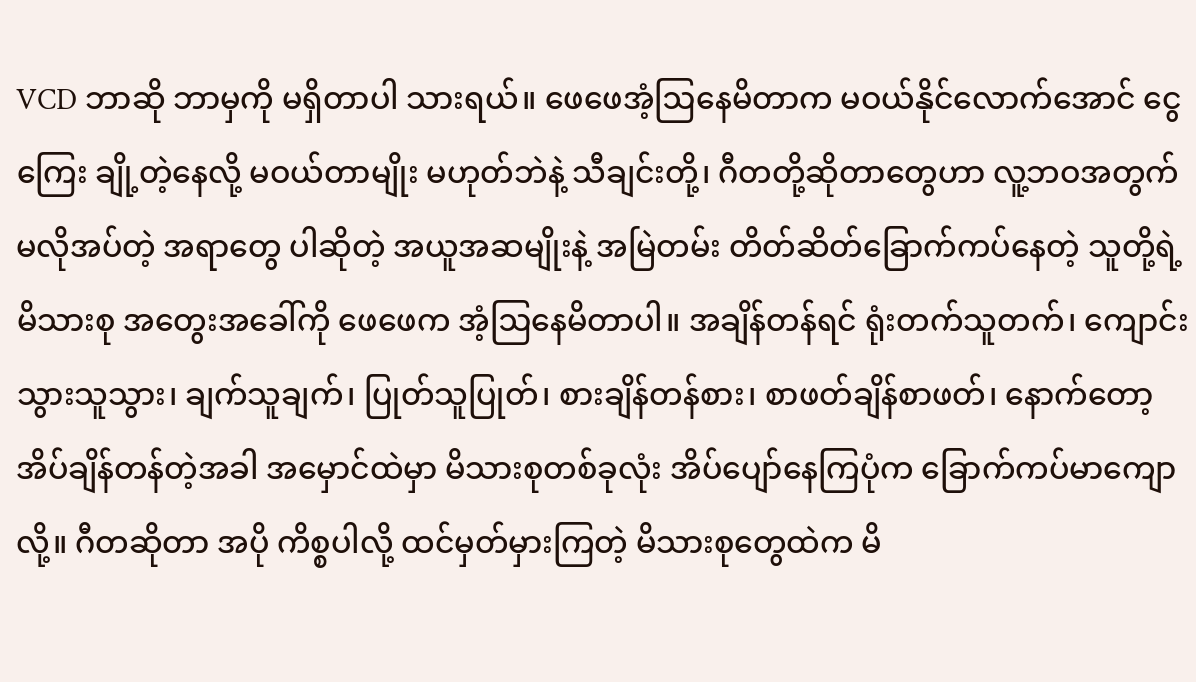VCD ဘာဆို ဘာမှကို မရှိတာပါ သားရယ်။ ဖေဖေအံ့ဩနေမိတာက မဝယ်နိုင်လောက်အောင် ငွေကြေး ချို့တဲ့နေလို့ မဝယ်တာမျိုး မဟုတ်ဘဲနဲ့ သီချင်းတို့၊ ဂီတတို့ဆိုတာတွေဟာ လူ့ဘဝအတွက် မလိုအပ်တဲ့ အရာတွေ ပါဆိုတဲ့ အယူအဆမျိုးနဲ့ အမြဲတမ်း တိတ်ဆိတ်ခြောက်ကပ်နေတဲ့ သူတို့ရဲ့ မိသားစု အတွေးအခေါ်ကို ဖေဖေက အံ့ဩနေမိတာပါ။ အချိန်တန်ရင် ရုံးတက်သူတက်၊ ကျောင်းသွားသူသွား၊ ချက်သူချက်၊ ပြုတ်သူပြုတ်၊ စားချိန်တန်စား၊ စာဖတ်ချိန်စာဖတ်၊ နောက်တော့ အိပ်ချိန်တန်တဲ့အခါ အမှောင်ထဲမှာ မိသားစုတစ်ခုလုံး အိပ်ပျော်နေကြပုံက ခြောက်ကပ်မာကျောလို့။ ဂီတဆိုတာ အပို ကိစ္စပါလို့ ထင်မှတ်မှားကြတဲ့ မိသားစုတွေထဲက မိ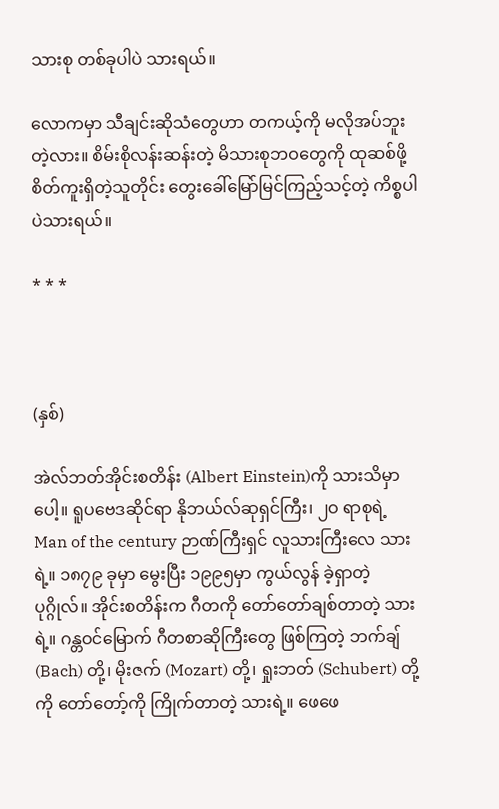သားစု တစ်ခုပါပဲ သားရယ်။

လောကမှာ သီချင်းဆိုသံတွေဟာ တကယ့်ကို မလိုအပ်ဘူးတဲ့လား။ စိမ်းစိုလန်းဆန်းတဲ့ မိသားစုဘဝတွေကို ထုဆစ်ဖို့ စိတ်ကူးရှိတဲ့သူတိုင်း တွေးခေါ်မြော်မြင်ကြည့်သင့်တဲ့ ကိစ္စပါပဲသားရယ်။

* * *



(နှစ်)

အဲလ်ဘတ်အိုင်းစတိန်း (Albert Einstein)ကို သားသိမှာပေါ့။ ရူပဗေဒဆိုင်ရာ နိုဘယ်လ်ဆုရှင်ကြီး၊ ၂ဝ ရာစုရဲ့ Man of the century ဉာဏ်ကြီးရှင် လူသားကြီးလေ သားရဲ့။ ၁၈၇၉ ခုမှာ မွေးပြီး ၁၉၉၅မှာ ကွယ်လွန် ခဲ့ရှာတဲ့ ပုဂ္ဂိုလ်။ အိုင်းစတိန်းက ဂီတကို တော်တော်ချစ်တာတဲ့ သားရဲ့။ ဂန္တဝင်မြောက် ဂီတစာဆိုကြီးတွေ ဖြစ်ကြတဲ့ ဘက်ချ် (Bach) တို့၊ မိုးဇက် (Mozart) တို့၊ ရှုးဘတ် (Schubert) တို့ကို တော်တော့်ကို ကြိုက်တာတဲ့ သားရဲ့။ ဖေဖေ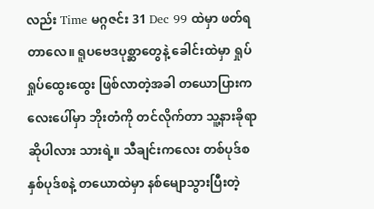လည်း Time မဂ္ဂဇင်း 31 Dec 99 ထဲမှာ ဖတ်ရတာလေ။ ရူပဗေဒပုစ္ဆာတွေနဲ့ ခေါင်းထဲမှာ ရှုပ်ရှုပ်ထွေးထွေး ဖြစ်လာတဲ့အခါ တယောပြားကလေးပေါ်မှာ ဘိုးတံကို တင်လိုက်တာ သူ့နားခိုရာဆိုပါလား သားရဲ့။ သီချင်းကလေး တစ်ပုဒ်စ နှစ်ပုဒ်စနဲ့ တယောထဲမှာ နစ်မျောသွားပြီးတဲ့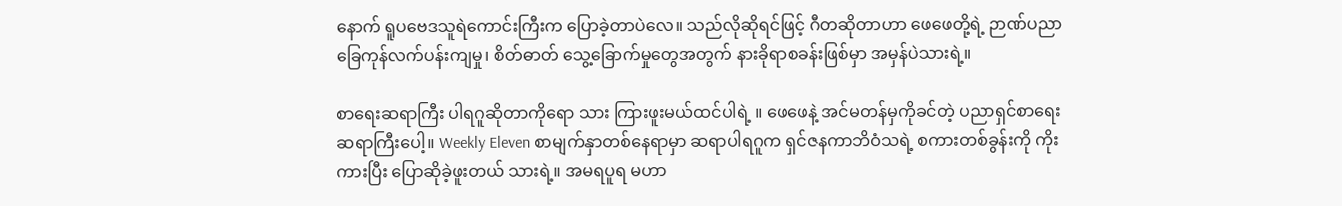နောက် ရူပဗေဒသူရဲကောင်းကြီးက ပြောခဲ့တာပဲလေ။ သည်လိုဆိုရင်ဖြင့် ဂီတဆိုတာဟာ ဖေဖေတို့ရဲ့ ဉာဏ်ပညာ ခြေကုန်လက်ပန်းကျမှု၊ စိတ်ဓာတ် သွေ့ခြောက်မှုတွေအတွက် နားခိုရာစခန်းဖြစ်မှာ အမှန်ပဲသားရဲ့။

စာရေးဆရာကြီး ပါရဂူဆိုတာကိုရော သား ကြားဖူးမယ်ထင်ပါရဲ့ ။ ဖေဖေနဲ့ အင်မတန်မှကိုခင်တဲ့ ပညာရှင်စာရေးဆရာကြီးပေါ့။ Weekly Eleven စာမျက်နှာတစ်နေရာမှာ ဆရာပါရဂူက ရှင်ဇနကာဘိဝံသရဲ့ စကားတစ်ခွန်းကို ကိုးကားပြီး ပြောဆိုခဲ့ဖူးတယ် သားရဲ့။ အမရပူရ မဟာ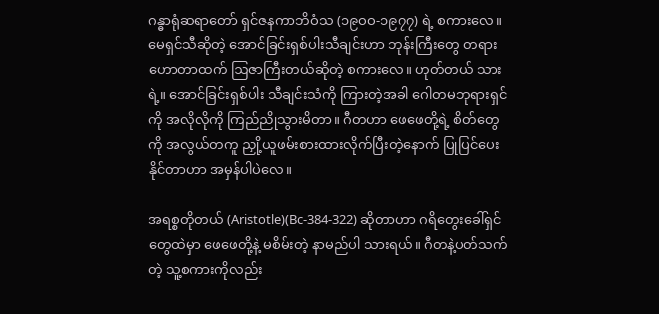ဂန္ဓာရုံဆရာတော် ရှင်ဇနကာဘိဝံသ (၁၉ဝဝ-၁၉၇၇) ရဲ့ စကားလေ။ မေရှင်သီဆိုတဲ့ အောင်ခြင်းရှစ်ပါးသီချင်းဟာ ဘုန်းကြီးတွေ တရားဟောတာထက် ဩဇာကြီးတယ်ဆိုတဲ့ စကားလေ။ ဟုတ်တယ် သားရဲ့။ အောင်ခြင်းရှစ်ပါး သီချင်းသံကို ကြားတဲ့အခါ ဂေါတမဘုရားရှင်ကို အလိုလိုကို ကြည်ညိုသွားမိတာ။ ဂီတဟာ ဖေဖေတို့ရဲ့ စိတ်တွေကို အလွယ်တကူ ညှို့ယူဖမ်းစားထားလိုက်ပြီးတဲ့နောက် ပြုပြင်ပေးနိုင်တာဟာ အမှန်ပါပဲလေ။

အရစ္စတိုတယ် (Aristotle)(Bc-384-322) ဆိုတာဟာ ဂရိတွေးခေါ်ရှင်တွေထဲမှာ ဖေဖေတို့နဲ့ မစိမ်းတဲ့ နာမည်ပါ သားရယ်။ ဂီတနဲ့ပတ်သက်တဲ့ သူ့စကားကိုလည်း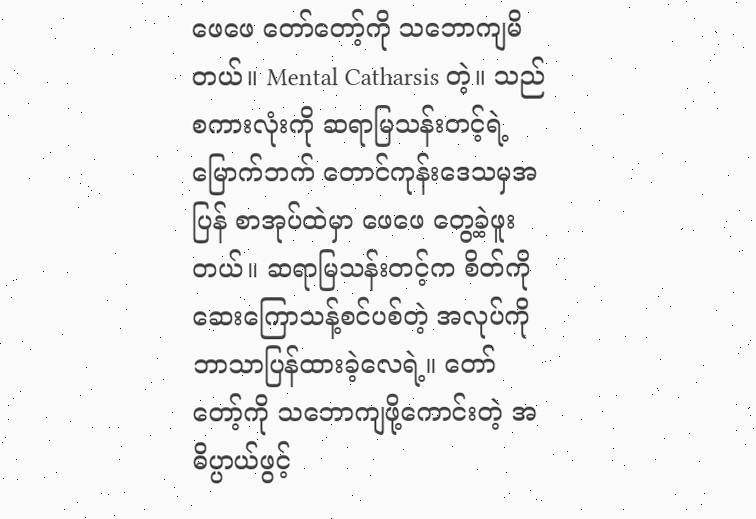ဖေဖေ တော်တော့်ကို သဘောကျမိတယ်။ Mental Catharsis တဲ့။ သည်စကားလုံးကို ဆရာမြသန်းတင့်ရဲ့ မြောက်ဘက် တောင်ကုန်းဒေသမှအပြန် စာအုပ်ထဲမှာ ဖေဖေ တွေ့ခဲ့ဖူးတယ်။ ဆရာမြသန်းတင့်က စိတ်ကို ဆေးကြောသန့်စင်ပစ်တဲ့ အလုပ်ကို ဘာသာပြန်ထားခဲ့လေရဲ့။ တော်တော့်ကို သဘောကျဖို့ကောင်းတဲ့ အဓိပ္ပာယ်ဖွင့်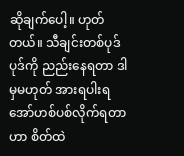ဆိုချက်ပေါ့။ ဟုတ်တယ်။ သီချင်းတစ်ပုဒ်ပုဒ်ကို ညည်းနေရတာ ဒါမှမဟုတ် အားရပါးရ အော်ဟစ်ပစ်လိုက်ရတာဟာ စိတ်ထဲ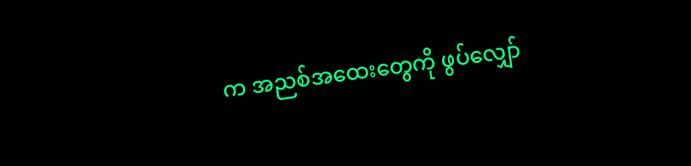က အညစ်အထေးတွေကို ဖွပ်လျှော်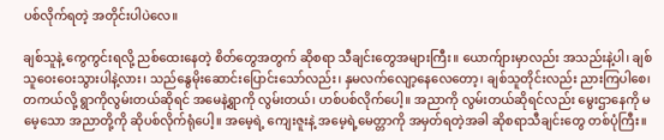ပစ်လိုက်ရတဲ့ အတိုင်းပါပဲလေ။

ချစ်သူနဲ့ ကွေကွင်းရလို့ ညစ်ထေးနေတဲ့ စိတ်တွေအတွက် ဆိုစရာ သီချင်းတွေအများကြီး။ ယောက်ျားမှာလည်း အသည်းနဲ့ပါ၊ ချစ်သူဝေးဝေးသွားပါနဲ့လား၊ သည်နွေမိုးဆောင်းပြောင်းသော်လည်း၊ နှမလက်လျော့နေလေတော့၊ ချစ်သူတိုင်းလည်း ညားကြပါစေ၊ တကယ်လို့ ရွာကိုလွမ်းတယ်ဆိုရင် အမေနဲ့ရွာကို လွမ်းတယ်၊ ဟစ်ပစ်လိုက်ပေါ့။ အညာကို လွမ်းတယ်ဆိုရင်လည်း မွေးဌာနေကို မမေ့သော အညာတို့ကို ဆိုပစ်လိုက်ရုံပေါ့။ အမေ့ရဲ့ ကျေးဇူးနဲ့ အမေ့ရဲ့မေတ္တာကို အမှတ်ရတဲ့အခါ ဆိုစရာသီချင်းတွေ တစ်ပုံကြီး။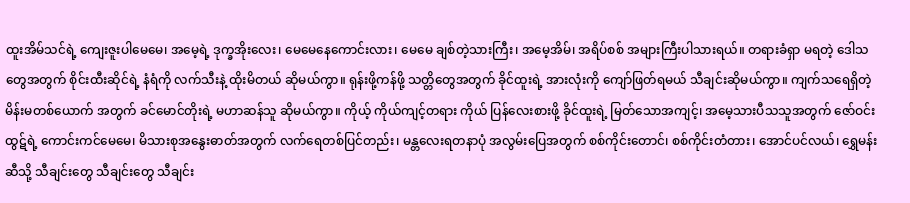ထူးအိမ်သင်ရဲ့ ကျေးဇူးပါမေမေ၊ အမေ့ရဲ့ ဒုက္ခအိုးလေး၊ မေမေနေကောင်းလား၊ မေမေ ချစ်တဲ့သားကြီး၊ အမေ့အိမ်၊ အရိပ်စစ် အများကြီးပါသားရယ်။ တရားခံရှာ မရတဲ့ ဒေါသတွေအတွက် စိုင်းထီးဆိုင်ရဲ့ နံရံကို လက်သီးနဲ့ ထိုးမိတယ် ဆိုမယ်ကွာ။ ရုန်းဖို့ကန်ဖို့ သတ္တိတွေအတွက် ခိုင်ထူးရဲ့ အားလုံးကို ကျော်ဖြတ်ရမယ် သီချင်းဆိုမယ်ကွာ။ ကျက်သရေရှိတဲ့ မိန်းမတစ်ယောက် အတွက် ခင်မောင်တိုးရဲ့ မဟာဆန်သူ ဆိုမယ်ကွာ။ ကိုယ့် ကိုယ်ကျင့်တရား ကိုယ် ပြန်လေးစားဖို့ ခိုင်ထူးရဲ့ မြတ်သောအကျင့်၊ အမေ့သားပီသသူအတွက် ဇော်ဝင်းထွဋ်ရဲ့ ကောင်းကင်မေမေ၊ မိသားစုအနွေးဓာတ်အတွက် လက်ရေတစ်ပြင်တည်း၊ မန္တလေးရတနာပုံ အလွမ်းပြေအတွက် စစ်ကိုင်းတောင်၊ စစ်ကိုင်းတံတား၊ အောင်ပင်လယ်၊ ရွှေမန်းဆီသို့ သီချင်းတွေ သီချင်းတွေ သီချင်း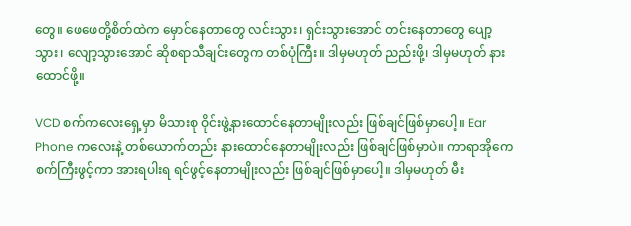တွေ။ ဖေဖေတို့စိတ်ထဲက မှောင်နေတာတွေ လင်းသွား၊ ရှင်းသွားအောင် တင်းနေတာတွေ ပျော့သွား၊ လျော့သွားအောင် ဆိုစရာသီချင်းတွေက တစ်ပုံကြီး။ ဒါမှမဟုတ် ညည်းဖို့၊ ဒါမှမဟုတ် နားထောင်ဖို့။

VCD စက်ကလေးရှေ့မှာ မိသားစု ဝိုင်းဖွဲ့နားထောင်နေတာမျိုးလည်း ဖြစ်ချင်ဖြစ်မှာပေါ့။ Ear Phone ကလေးနဲ့ တစ်ယောက်တည်း နားထောင်နေတာမျိုးလည်း ဖြစ်ချင်ဖြစ်မှာပဲ။ ကာရာအိုကေစက်ကြီးဖွင့်ကာ အားရပါးရ ရင်ဖွင့်နေတာမျိုးလည်း ဖြစ်ချင်ဖြစ်မှာပေါ့။ ဒါမှမဟုတ် မီး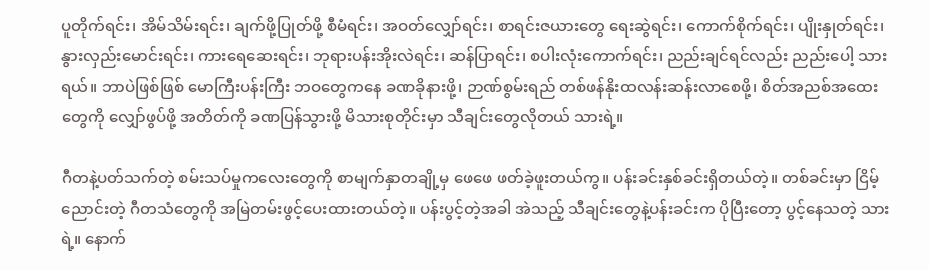ပူတိုက်ရင်း၊ အိမ်သိမ်းရင်း၊ ချက်ဖို့ပြုတ်ဖို့ စီမံရင်း၊ အဝတ်လျှော်ရင်း၊ စာရင်းဇယားတွေ ရေးဆွဲရင်း၊ ကောက်စိုက်ရင်း၊ ပျိုးနှုတ်ရင်း၊ နွားလှည်းမောင်းရင်း၊ ကားရေဆေးရင်း၊ ဘုရားပန်းအိုးလဲရင်း၊ ဆန်ပြာရင်း၊ စပါးလုံးကောက်ရင်း၊ ညည်းချင်ရင်လည်း ညည်းပေါ့ သားရယ်။ ဘာပဲဖြစ်ဖြစ် မောကြီးပန်းကြီး ဘဝတွေကနေ ခဏခိုနားဖို့၊ ဉာဏ်စွမ်းရည် တစ်ဖန်နိုးထလန်းဆန်းလာစေဖို့၊ စိတ်အညစ်အထေးတွေကို လျှော်ဖွပ်ဖို့ အတိတ်ကို ခဏပြန်သွားဖို့ မိသားစုတိုင်းမှာ သီချင်းတွေလိုတယ် သားရဲ့။

ဂီတနဲ့ပတ်သက်တဲ့ စမ်းသပ်မှုကလေးတွေကို စာမျက်နှာတချို့မှ ဖေဖေ ဖတ်ခဲ့ဖူးတယ်ကွ။ ပန်းခင်းနှစ်ခင်းရှိတယ်တဲ့။ တစ်ခင်းမှာ ငြိမ့်ညောင်းတဲ့ ဂီတသံတွေကို အမြဲတမ်းဖွင့်ပေးထားတယ်တဲ့။ ပန်းပွင့်တဲ့အခါ အဲသည့် သီချင်းတွေနဲ့ပန်းခင်းက ပိုပြီးတော့ ပွင့်နေသတဲ့ သားရဲ့။ နောက်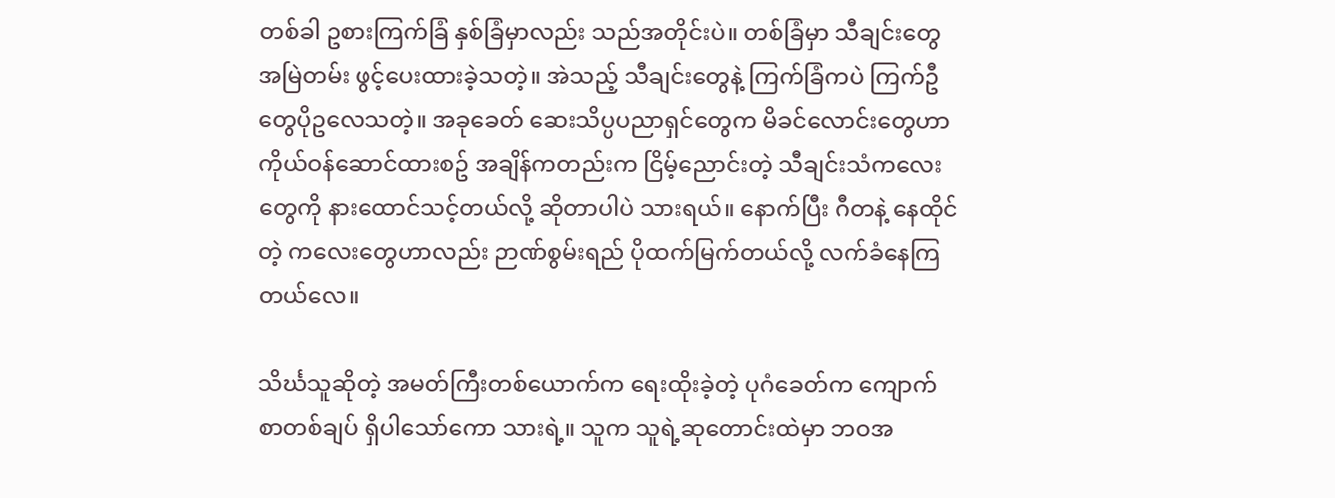တစ်ခါ ဥစားကြက်ခြံ နှစ်ခြံမှာလည်း သည်အတိုင်းပဲ။ တစ်ခြံမှာ သီချင်းတွေ အမြဲတမ်း ဖွင့်ပေးထားခဲ့သတဲ့။ အဲသည့် သီချင်းတွေနဲ့ ကြက်ခြံကပဲ ကြက်ဦတွေပိုဥလေသတဲ့။ အခုခေတ် ဆေးသိပ္ပပညာရှင်တွေက မိခင်လောင်းတွေဟာ ကိုယ်ဝန်ဆောင်ထားစဥ် အချိန်ကတည်းက ငြိမ့်ညောင်းတဲ့ သီချင်းသံကလေးတွေကို နားထောင်သင့်တယ်လို့ ဆိုတာပါပဲ သားရယ်။ နောက်ပြီး ဂီတနဲ့ နေထိုင်တဲ့ ကလေးတွေဟာလည်း ဉာဏ်စွမ်းရည် ပိုထက်မြက်တယ်လို့ လက်ခံနေကြတယ်လေ။

သိင်္ဃသူဆိုတဲ့ အမတ်ကြီးတစ်ယောက်က ရေးထိုးခဲ့တဲ့ ပုဂံခေတ်က ကျောက်စာတစ်ချပ် ရှိပါသော်ကော သားရဲ့။ သူက သူရဲ့ဆုတောင်းထဲမှာ ဘဝအ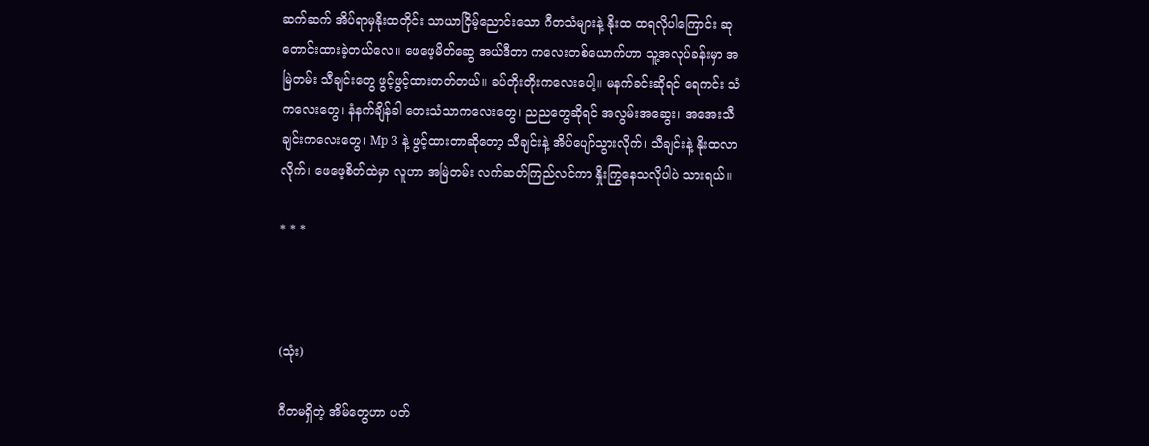ဆက်ဆက် အိပ်ရာမှနိုးထတိုင်း သာယာငြိမ့်ညောင်းသော ဂီတသံများနဲ့ နိုးထ ထရလိုပါကြောင်း ဆုတောင်းထားခဲ့တယ်လေ။ ဖေဖေ့မိတ်ဆွေ အယ်ဒီတာ ကလေးတစ်ယောက်ဟာ သူ့အလုပ်ခန်းမှာ အမြဲတမ်း သီချင်းတွေ ဖွင့်ဖွင့်ထားတတ်တယ်။ ခပ်တိုးတိုးကလေးပေါ့။ မနက်ခင်းဆိုရင် ရေကင်း သံကလေးတွေ၊ နံနက်ချိန်ခါ တေးသံသာကလေးတွေ၊ ညညတွေဆိုရင် အလွမ်းအဆွေး၊ အအေးသီချင်းကလေးတွေ၊ Mp 3 နဲ့ ဖွင့်ထားတာဆိုတော့ သီချင်းနဲ့ အိပ်ပျော်သွားလိုက်၊ သီချင်းနဲ့ နိုးထလာလိုက်၊ ဖေဖေ့စိတ်ထဲမှာ လူဟာ အမြဲတမ်း လက်ဆတ်ကြည်လင်ကာ နှိုးကြွနေသလိုပါပဲ သားရယ်။

* * *



(သုံး)

ဂီတမရှိတဲ့ အိမ်တွေဟာ ပတ်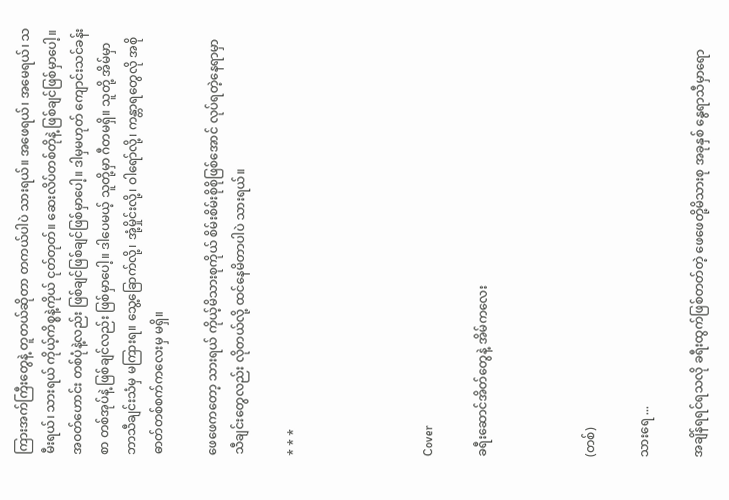ကြားအက်ကြီးတွေနဲ့ တူတယ်ဆိုတာ တကယ်ပါပဲ သားရယ်။ အဖေရယ်၊ အမေရယ်၊ သမီးရယ်၊ သားရယ် ကိုယ့်ကိစ္စနဲ့ကိုယ် ငုတ်တုတ်။ ဆေးလိပ်တစ်တိုနဲ့ ဖြစ်ချင်ဖြစ်မှာပေါ့။ အဝတ်ဟောင်း တစ်ပုံနဲ့လည်း ဖြစ်ချင်ဖြစ်ချင်ဖြစ်မှာပေါ့။ ဒါမှမဟုတ် ကျောင်းသင်ခန်းစာ တစ်အုပ်နဲ့ ဖြစ်ချင်လည်း ဖြစ်မှာပေါ့။ ဒါပေမယ့် သူတို့မှာ ဂီတမရှိ။ သူတို့ အိမ်မှာ ဘာသီချင်းသံမှ မကြားရ။ သွေ့ခြောက်လို့၊ အုံ့မှိုင်းလို့၊ ဝါရော်လို့၊ ကန္တာရတွေလို အစိုဓာတ်တစ်စက်ကလေးမှ မရှိ။

ဖေဖေကတော့ သားရယ် ကိုယ့်မိသားစုကိုယ် စိမ်းစိမ်းစိုစိုဖြစ်အောင် လုပ်ရတဲ့နေရာမှာ သီချင်းတွေလည်း လိုတယ်လို့ ထင်နေမိတာပါပဲ သားရယ်။

* * *




Cover

ခရီးဆောင်အိတ်တွေနဲ့ အိမ်ကလေး



(တစ်)

သားရေ ...

အချိန်ရရင်ရသလို ခရီးထွက်ဖြစ်တတ်တဲ့ ဖေဖေတို့မိသားစု အခုနှစ် နွေရာသီမှာရော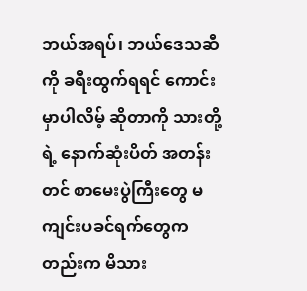ဘယ်အရပ်၊ ဘယ်ဒေသဆီကို ခရီးထွက်ရရင် ကောင်းမှာပါလိမ့် ဆိုတာကို သားတို့ရဲ့ နောက်ဆုံးပိတ် အတန်းတင် စာမေးပွဲကြီးတွေ မကျင်းပခင်ရက်တွေကတည်းက မိသား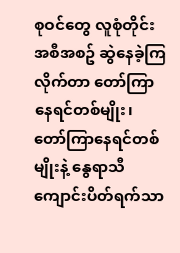စုဝင်တွေ လူစုံတိုင်း အစီအစဥ် ဆွဲနေခဲ့ကြလိုက်တာ တော်ကြာနေရင်တစ်မျိုး၊ တော်ကြာနေရင်တစ်မျိုးနဲ့ နွေရာသီကျောင်းပိတ်ရက်သာ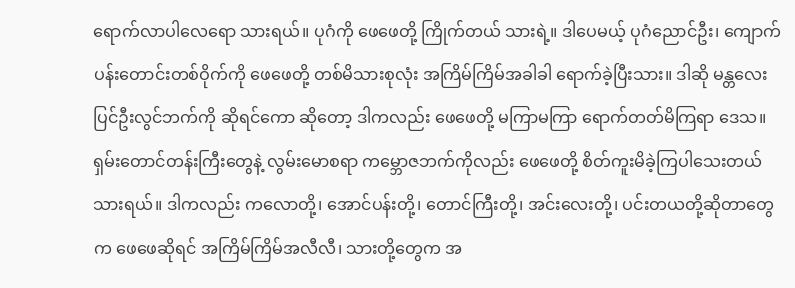ရောက်လာပါလေရော သားရယ်။ ပုဂံကို ဖေဖေတို့ ကြိုက်တယ် သားရဲ့။ ဒါပေမယ့် ပုဂံညောင်ဦး၊ ကျောက်ပန်းတောင်းတစ်ဝိုက်ကို ဖေဖေတို့ တစ်မိသားစုလုံး အကြိမ်ကြိမ်အခါခါ ရောက်ခဲ့ပြီးသား။ ဒါဆို မန္တလေးပြင်ဦးလွင်ဘက်ကို ဆိုရင်ကော ဆိုတော့ ဒါကလည်း ဖေဖေတို့ မကြာမကြာ ရောက်တတ်မိကြရာ ဒေသ။ ရှမ်းတောင်တန်းကြီးတွေနဲ့ လွမ်းမောစရာ ကမ္ဘောဇဘက်ကိုလည်း ဖေဖေတို့ စိတ်ကူးမိခဲ့ကြပါသေးတယ် သားရယ်။ ဒါကလည်း ကလောတို့၊ အောင်ပန်းတို့၊ တောင်ကြီးတို့၊ အင်းလေးတို့၊ ပင်းတယတို့ဆိုတာတွေက ဖေဖေဆိုရင် အကြိမ်ကြိမ်အလီလီ၊ သားတို့တွေက အ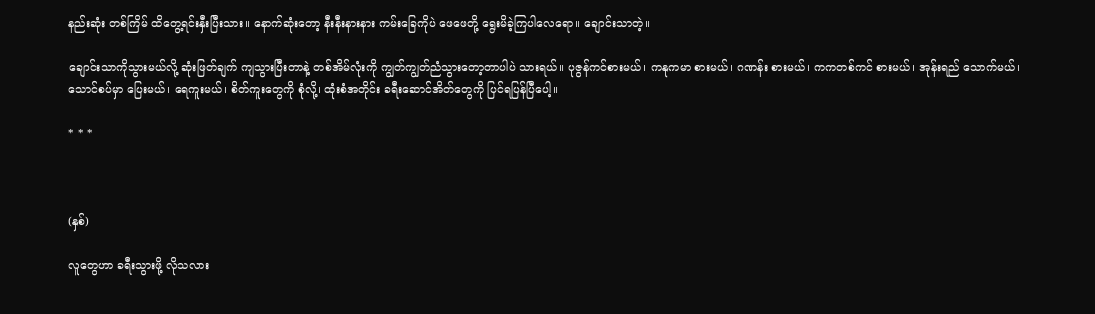နည်းဆုံး တစ်ကြိမ် ထိတွေ့ရင်းနှီးပြီးသား။ နောက်ဆုံးတော့ နီးနီးနားနား ကမ်းခြေကိုပဲ ဖေဖေတို့ ရွေးမိခဲ့ကြပါလေရော။ ချောင်းသာတဲ့။

ချောင်းသာကိုသွားမယ်လို့ ဆုံးဖြတ်ချက် ကျသွားပြီးတာနဲ့ တစ်အိမ်လုံးကို ကျွတ်ကျွတ်ညံသွားတော့တာပါပဲ သားရယ်။ ပုဇွန်ကင်စားမယ်၊ ကနုကမာ စားမယ်၊ ဂဏန်း စားမယ်၊ ကကတစ်ကင် စားမယ်၊ အုန်းရည် သောက်မယ်၊ သောင်စပ်မှာ ပြေးမယ်၊ ရေကူးမယ်၊ စိတ်ကူးတွေကို စုံလို့၊ ထုံးစံအတိုင်း ခရီးဆောင်အိတ်တွေကို ပြင်ရပြန်ပြီပေါ့။

* * *



(နှစ်)

လူတွေဟာ ခရီးသွားဖို့ လိုသလား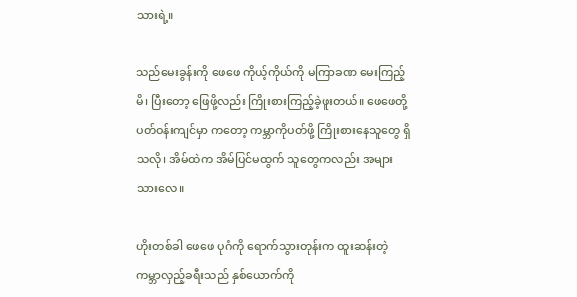သားရဲ့။

သည်မေးခွန်းကို ဖေဖေ ကိုယ့်ကိုယ်ကို မကြာခဏ မေးကြည့်မိ၊ ပြီးတော့ ဖြေဖို့လည်း ကြိုးစားကြည့်ခဲ့ဖူးတယ်။ ဖေဖေတို့ ပတ်ဝန်းကျင်မှာ ကတော့ ကမ္ဘာကိုပတ်ဖို့ ကြိုးစားနေသူတွေ ရှိသလို၊ အိမ်ထဲက အိမ်ပြင်မထွက် သူတွေကလည်း အများသားလေ။

ဟိုးတစ်ခါ ဖေဖေ ပုဂံကို ရောက်သွားတုန်းက ထူးဆန်းတဲ့ ကမ္ဘာလှည့်ခရီးသည် နှစ်ယောက်ကို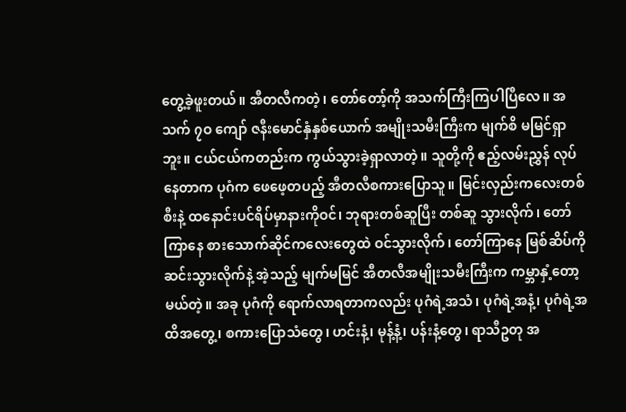တွေ့ခဲ့ဖူးတယ်။ အီတလီကတဲ့၊ တော်တော့်ကို အသက်ကြီးကြပါပြီလေ။ အသက် ၇ဝ ကျော် ဇနီးမောင်နှံနှစ်ယောက် အမျိုးသမီးကြီးက မျက်စိ မမြင်ရှာဘူး။ ငယ်ငယ်ကတည်းက ကွယ်သွားခဲ့ရှာလာတဲ့။ သူတို့ကို ဧည့်လမ်းညွှန် လုပ်နေတာက ပုဂံက ဖေဖေ့တပည့် အီတလီစကားပြောသူ။ မြင်းလှည်းကလေးတစ်စီးနဲ့ ထနောင်းပင်ရိပ်မှာနားကိုဝင်၊ ဘုရားတစ်ဆူပြီး တစ်ဆူ သွားလိုက်၊ တော်ကြာနေ စားသောက်ဆိုင်ကလေးတွေထဲ ဝင်သွားလိုက်၊ တော်ကြာနေ မြစ်ဆိပ်ကို ဆင်းသွားလိုက်နဲ့ အဲ့သည့် မျက်မမြင် အီတလီအမျိုးသမီးကြီးက ကမ္ဘာနှံ့တော့မယ်တဲ့။ အခု ပုဂံကို ရောက်လာရတာကလည်း ပုဂံရဲ့အသံ၊ ပုဂံရဲ့အနံ့၊ ပုဂံရဲ့အထိအတွေ့၊ စကားပြောသံတွေ၊ ဟင်းနံ့၊ မုန့်နံ့၊ ပန်းနံ့တွေ၊ ရာသီဥတု အ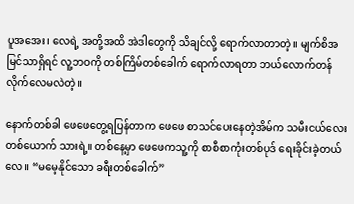ပူအအေး၊ လေရဲ့ အတို့အထိ အဲဒါတွေကို သိချင်လို့ ရောက်လာတာတဲ့။ မျက်စိအမြင်သာရှိရင် လူ့ဘဝကို တစ်ကြိမ်တစ်ခေါက် ရောက်လာရတာ ဘယ်လောက်တန်လိုက်လေမလဲတဲ့။

နောက်တစ်ခါ ဖေဖေတွေ့ရပြန်တာက ဖေဖေ စာသင်ပေးနေတဲ့အိမ်က သမီးငယ်လေးတစ်ယောက် သားရဲ့။ တစ်နေ့မှာ ဖေဖေကသူ့ကို စာစီစာကုံးတစ်ပုဒ် ရေးခိုင်းခဲ့တယ်လေ။ “မမေ့နိုင်သော ခရီးတစ်ခေါက်”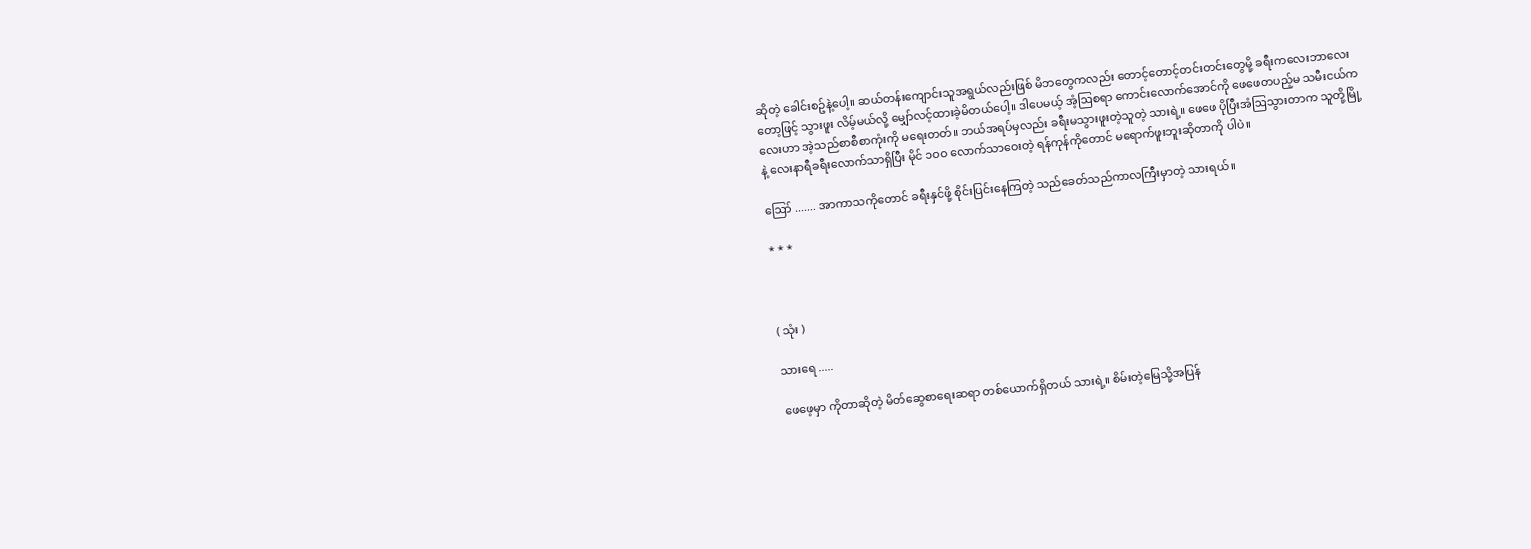ဆိုတဲ့ ခေါင်းစဥ်နဲ့ပေါ့။ ဆယ်တန်းကျောင်းသူအရွယ်လည်းဖြစ် မိဘတွေကလည်း တောင့်တောင့်တင်းတင်းတွေမို့ ခရီးကလေးဘာလေးတော့ဖြင့် သွားဖူး လိမ့်မယ်လို့ မျှော်လင့်ထားခဲ့မိတယ်ပေါ့။ ဒါပေမယ့် အံ့ဩစရာ ကောင်းလောက်အောင်ကို ဖေဖေတပည့်မ သမီးငယ်ကလေးဟာ အဲ့သည်စာစီစာကုံးကို မရေးတတ်။ ဘယ်အရပ်မှလည်း ခရီးမသွားဖူးတဲ့သူတဲ့ သားရဲ့။ ဖေဖေ ပိုပြီးအံဩသွားတာက သူတို့မြို့နဲ့ လေးနာရီခရီးလောက်သာရှိပြီး မိုင် ၁ဝဝ လောက်သာဝေးတဲ့ ရန်ကုန်ကိုတောင် မရောက်ဖူးဘူးဆိုတာကို ပါပဲ။

ဪ ....... အာကာသကိုတောင် ခရီးနှင်ဖို့ စိုင်းပြင်းနေကြတဲ့ သည်ခေတ်သည်ကာလကြီးမှာတဲ့ သားရယ်။

* * *



( သုံး )

သားရေ .....

ဖေဖေ့မှာ ကိုတာဆိုတဲ့ မိတ်ဆွေစာရေးဆရာ တစ်ယောက်ရှိတယ် သားရဲ့။ စိမ်းတဲ့မြေသို့အပြန်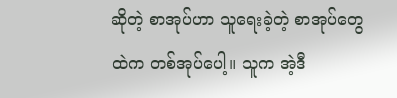ဆိုတဲ့ စာအုပ်ဟာ သူရေးခဲ့တဲ့ စာအုပ်တွေထဲက တစ်အုပ်ပေါ့။ သူက အဲ့ဒီ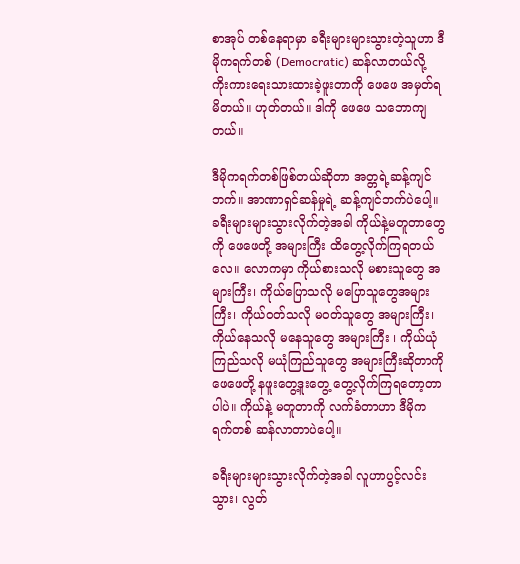စာအုပ် တစ်နေရာမှာ ခရီးများများသွားတဲ့သူဟာ ဒီမိုကရက်တစ် (Democratic) ဆန်လာတယ်လို့ ကိုးကားရေးသားထားခဲ့ဖူးတာကို ဖေဖေ အမှတ်ရမိတယ်။ ဟုတ်တယ်။ ဒါကို ဖေဖေ သဘောကျတယ်။

ဒီမိုကရက်တစ်ဖြစ်တယ်ဆိုတာ အတ္တရဲ့ဆန့်ကျင်ဘက်။ အာဏာရှင်ဆန်မှုရဲ့ ဆန့်ကျင်ဘက်ပဲပေါ့။ ခရီးများများသွားလိုက်တဲ့အခါ ကိုယ်နဲ့မတူတာတွေကို ဖေဖေတို့ အများကြီး ထိတွေ့လိုက်ကြရတယ်လေ။ လောကမှာ ကိုယ်စားသလို မစားသူတွေ အများကြီး၊ ကိုယ်ပြောသလို မပြောသူတွေအများကြီး၊ ကိုယ်ဝတ်သလို မဝတ်သူတွေ အများကြီး၊ ကိုယ်နေသလို မနေသူတွေ အများကြီး ၊ ကိုယ်ယုံကြည်သလို မယုံကြည်သူတွေ အများကြီးဆိုတာကို ဖေဖေတို့ နဖူးတွေ့ဒူးတွေ့ တွေ့လိုက်ကြရတော့တာပါပဲ။ ကိုယ်နဲ့ မတူတာကို လက်ခံတာဟာ ဒီမိုကရက်တစ် ဆန်လာတာပဲပေါ့။

ခရီးများများသွားလိုက်တဲ့အခါ လူဟာပွင့်လင်းသွား၊ လွတ်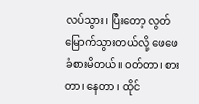လပ်သွား၊ ပြီးတော့ လွတ်မြောက်သွားတယ်လို့ ဖေဖေခံစားမိတယ်။ ဝတ်တာ၊ စားတာ၊ နေတာ ၊ ထိုင်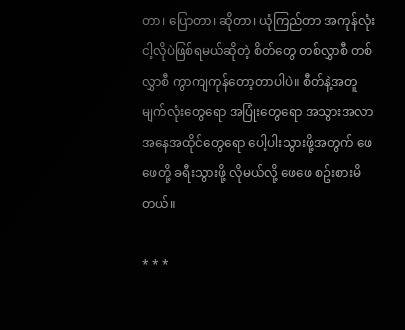တာ၊ ပြောတာ၊ ဆိုတာ၊ ယုံကြည်တာ အကုန်လုံး ငါ့လိုပဲဖြစ်ရမယ်ဆိုတဲ့ စိတ်တွေ တစ်လွှာစီ တစ်လွှာစီ ကွာကျကုန်တော့တာပါပဲ။ စီတ်နဲ့အတူ မျက်လုံးတွေရော အပြုံးတွေရော အသွားအလာအနေအထိုင်တွေရော ပေါ့ပါးသွားဖို့အတွက် ဖေဖေတို့ ခရီးသွားဖို့ လိုမယ်လို့ ဖေဖေ စဥ်းစားမိတယ်။

* * *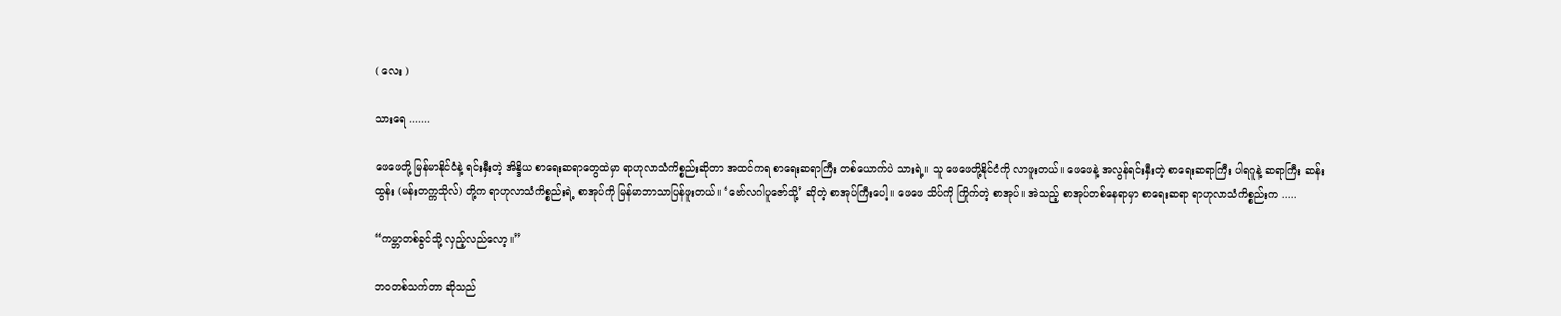( လေး )

သားရေ .......

ဖေဖေတို့ မြန်မာနိုင်ငံနဲ့ ရင်းနှီးတဲ့ အိန္ဒိယ စာရေးဆရာတွေထဲမှာ ရာဟုလာသံကိစ္စည်းဆိုတာ အထင်ကရ စာရေးဆရာကြီး တစ်ယောက်ပဲ သားရဲ့။ သူ ဖေဖေတို့နိုင်ငံကို လာဖူးတယ်။ ဖေဖေနဲ့ အလွန်ရင်းနှီးတဲ့ စာရေးဆရာကြီး ပါရဂူနဲ့ ဆရာကြီး ဆန်းထွန်း (မန်းတက္ကသိုလ်) တို့က ရာဟုလာသံကိစ္စည်းရဲ့ စာအုပ်ကို မြန်မာဘာသာပြန်ဖူးတယ်။ ‘ဗော်လဂါပူဇော်သို့’ ဆိုတဲ့ စာအုပ်ကြီးပေါ့။ ဖေဖေ သိပ်ကို ကြိုက်တဲ့ စာအုပ်။ အဲသည့် စာအုပ်တစ်နေရာမှာ စာရေးဆရာ ရာဟုလာသံကိစ္စည်းက .....

“ကမ္ဘာတစ်ခွင်သို့ လှည့်လည်လော့။”

ဘဝတစ်သက်တာ ဆိုသည်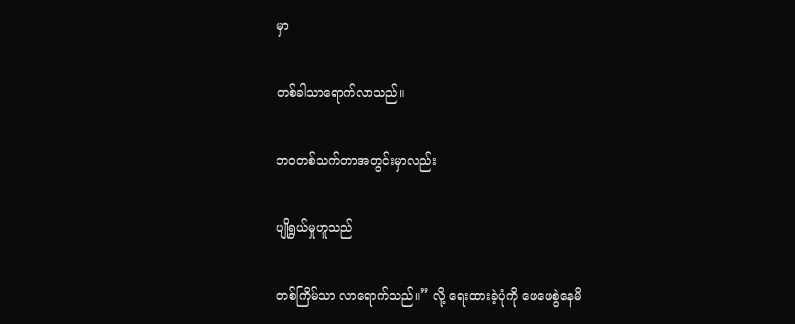မှာ

တစ်ခါသာရောက်လာသည်။

ဘဝတစ်သက်တာအတွင်းမှာလည်း

ပျိုရွယ်မှုဟူသည်

တစ်ကြိမ်သာ လာရောက်သည်။” လို့ ရေးထားခဲ့ပုံကို ဖေဖေစွဲနေမိ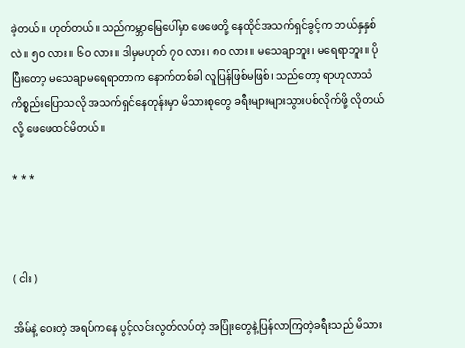ခဲ့တယ်။ ဟုတ်တယ်။ သည်ကမ္ဘာမြေပေါ်မှာ ဖေဖေတို့ နေထိုင်အသက်ရှင်ခွင့်က ဘယ်နှနှစ်လဲ။ ၅ဝ လား။ ၆ဝ လား။ ဒါမှမဟုတ် ၇ဝ လား၊ ၈ဝ လား။ မသေချာဘူး၊ မရေရာဘူး။ ပိုပြီးတော့ မသေချာမရေရာတာက နောက်တစ်ခါ လူပြန်ဖြစ်မဖြစ်၊ သည်တော့ ရာဟုလာသံကိစ္စည်းပြောသလို အသက်ရှင်နေတုန်းမှာ မိသားစုတွေ ခရီးများများသွားပစ်လိုက်ဖို့ လိုတယ်လို့ ဖေဖေထင်မိတယ်။

* * *



( ငါး )

အိမ်နဲ့ ဝေးတဲ့ အရပ်ကနေ ပွင့်လင်းလွတ်လပ်တဲ့ အပြုံးတွေနဲ့ပြန်လာကြတဲ့ခရီးသည် မိသား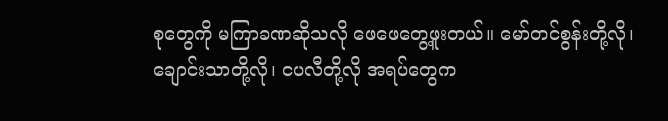စုတွေကို မကြာခဏဆိုသလို ဖေဖေတွေ့ဖူးတယ်။ မော်တင်စွန်းတို့လို၊ ချောင်းသာတို့လို၊ ငပလီတို့လို အရပ်တွေက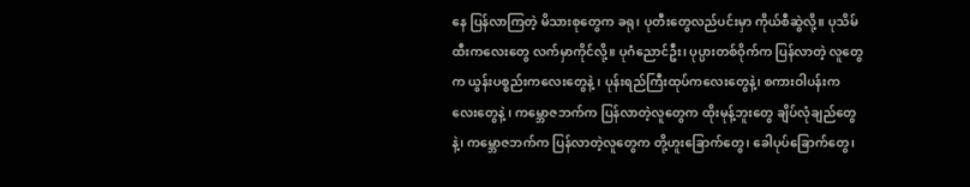နေ ပြန်လာကြတဲ့ မိသားစုတွေက ခရု၊ ပုတီးတွေလည်ပင်းမှာ ကိုယ်စီဆွဲလို့။ ပုသိမ်ထီးကလေးတွေ လက်မှာကိုင်လို့။ ပုဂံညောင်ဦး၊ ပုပ္ပားတစ်ဝိုက်က ပြန်လာတဲ့ လူတွေက ယွန်းပစ္စည်းကလေးတွေနဲ့ ၊ ပုန်းရည်ကြီးထုပ်ကလေးတွေနဲ့၊ စကားဝါပန်းကလေးတွေနဲ့ ၊ ကမ္ဘောဇဘက်က ပြန်လာတဲ့လူတွေက ထိုးမုန့်ဘူးတွေ ချိပ်လုံချည်တွေနဲ့၊ ကမ္ဘောဇဘက်က ပြန်လာတဲ့လူတွေက တို့ဟူးခြောက်တွေ၊ ခေါပုပ်ခြောက်တွေ၊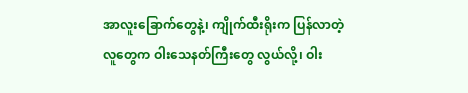အာလူးခြောက်တွေနဲ့၊ ကျိုက်ထီးရိုးက ပြန်လာတဲ့လူတွေက ဝါးသေနတ်ကြီးတွေ လွယ်လို့၊ ဝါး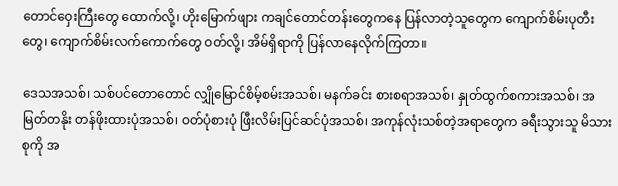တောင်ဝှေးကြီးတွေ ထောက်လို့၊ ဟိုးမြောက်ဖျား ကချင်တောင်တန်းတွေကနေ ပြန်လာတဲ့သူတွေက ကျောက်စိမ်းပုတီးတွေ၊ ကျောက်စိမ်းလက်ကောက်တွေ ဝတ်လို့၊ အိမ်ရှိရာကို ပြန်လာနေလိုက်ကြတာ။

ဒေသအသစ်၊ သစ်ပင်တောတောင် လျှိုမြောင်စိမ့်စမ်းအသစ်၊ မနက်ခင်း စားစရာအသစ်၊ နှုတ်ထွက်စကားအသစ်၊ အမြတ်တနိုး တန်ဖိုးထားပုံအသစ်၊ ဝတ်ပုံစားပုံ ဖြီးလိမ်းပြင်ဆင်ပုံအသစ်၊ အကုန်လုံးသစ်တဲ့အရာတွေက ခရီးသွားသူ မိသားစုကို အ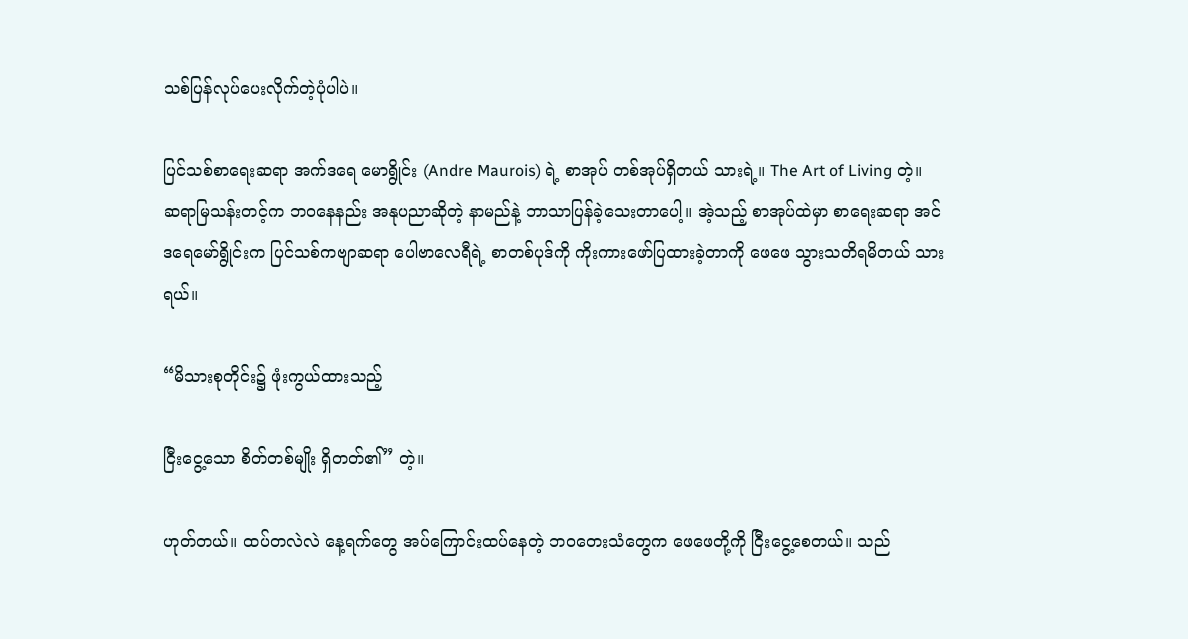သစ်ပြန်လုပ်ပေးလိုက်တဲ့ပုံပါပဲ။

ပြင်သစ်စာရေးဆရာ အက်ဒရေ မောရွိုင်း (Andre Maurois) ရဲ့ စာအုပ် တစ်အုပ်ရှိတယ် သားရဲ့။ The Art of Living တဲ့။ ဆရာမြသန်းတင့်က ဘဝနေနည်း အနုပညာဆိုတဲ့ နာမည်နဲ့ ဘာသာပြန်ခဲ့သေးတာပေါ့။ အဲ့သည့် စာအုပ်ထဲမှာ စာရေးဆရာ အင်ဒရေမော်ရွိုင်းက ပြင်သစ်ကဗျာဆရာ ပေါဗာလေရီရဲ့ စာတစ်ပုဒ်ကို ကိုးကားဖော်ပြထားခဲ့တာကို ဖေဖေ သွားသတိရမိတယ် သားရယ်။

“မိသားစုတိုင်း၌ ဖုံးကွယ်ထားသည့်

ငြီးငွေ့သော စိတ်တစ်မျိုး ရှိတတ်၏” တဲ့။

ဟုတ်တယ်။ ထပ်တလဲလဲ နေ့ရက်တွေ အပ်ကြောင်းထပ်နေတဲ့ ဘဝတေးသံတွေက ဖေဖေတို့ကို ငြီးငွေ့စေတယ်။ သည်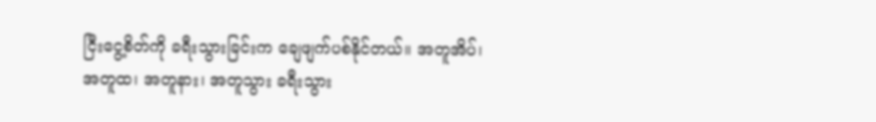ငြီးငွေ့စိတ်ကို ခရီးသွားခြင်းက ချေဖျက်ပစ်နိုင်တယ်။ အတူအိပ်၊ အတူထ၊ အတူနား၊ အတူသွား ခရီးသွား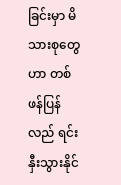ခြင်းမှာ မိသားစုတွေဟာ တစ်ဖန်ပြန်လည် ရင်းနှီးသွားနိုင်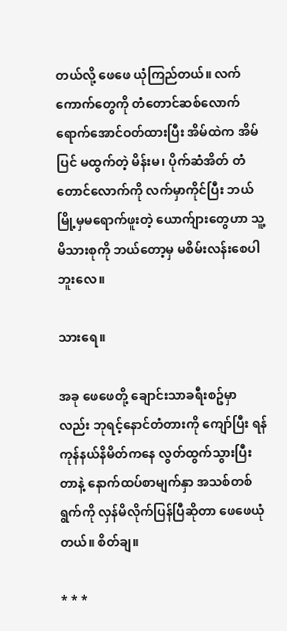တယ်လို့ ဖေဖေ ယုံကြည်တယ်။ လက်ကောက်တွေကို တံတောင်ဆစ်လောက် ရောက်အောင်ဝတ်ထားပြီး အိမ်ထဲက အိမ်ပြင် မထွက်တဲ့ မိန်းမ၊ ပိုက်ဆံအိတ် တံတောင်လောက်ကို လက်မှာကိုင်ပြီး ဘယ်မြို့မှမရောက်ဖူးတဲ့ ယောက်ျားတွေဟာ သူ့ မိသားစုကို ဘယ်တော့မှ မစိမ်းလန်းစေပါဘူးလေ။

သားရေ။

အခု ဖေဖေတို့ ချောင်းသာခရီးစဥ်မှာလည်း ဘုရင့်နောင်တံတားကို ကျော်ပြီး ရန်ကုန်နယ်နိမိတ်ကနေ လွတ်ထွက်သွားပြီးတာနဲ့ နောက်ထပ်စာမျက်နှာ အသစ်တစ်ရွက်ကို လှန်မိလိုက်ပြန်ပြီဆိုတာ ဖေဖေယုံတယ်။ စိတ်ချ။

* * *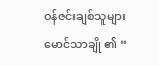ဝန်ဇင်းချစ်သူများ မောင်သာချို ၏ “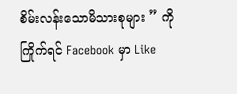စိမ်းလန်းသောမိသားစုများ ” ကိုကြိုက်ရင် Facebook မှာ Like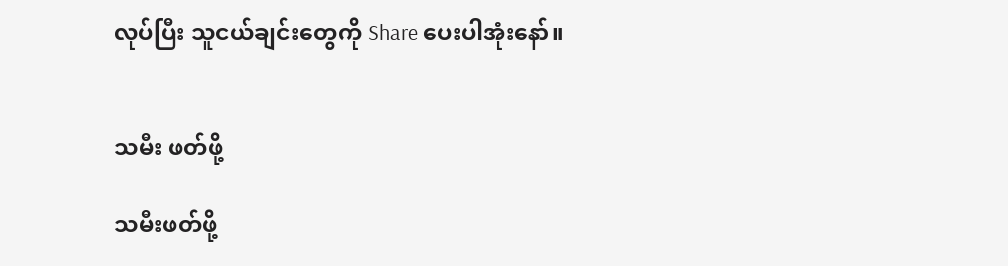လုပ်ပြီး သူငယ်ချင်းတွေကို Share ပေးပါအုံးနော်။


သမီး ဖတ်ဖို့

သမီးဖတ်ဖို့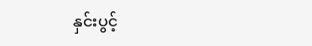နှင်းပွင့်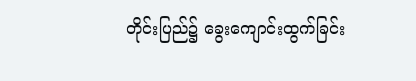တိုင်းပြည်၌ ခွေးကျောင်းထွက်ခြင်း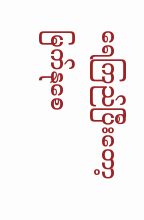ရေကြည်ပြီးတော့ မြက်နုစေ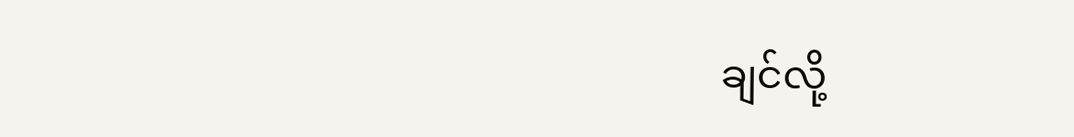ချင်လို့